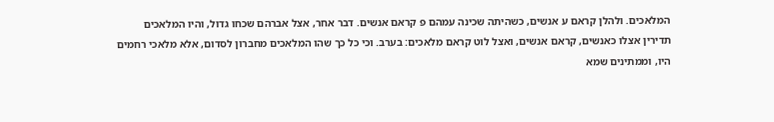המלאכים. ולהלן קראם ע אנשים, כשהיתה שכינה עמהם פ קראם אנשים. דבר אחר, אצל אברהם שכחו גדול, והיו המלאכים תדירין אצלו כאנשים, קראם אנשים, ואצל לוט קראם מלאכים: בערב. וכי כל כך שהו המלאכים מחברון לסדום, אלא מלאכי רחמים היו, וממתינים שמא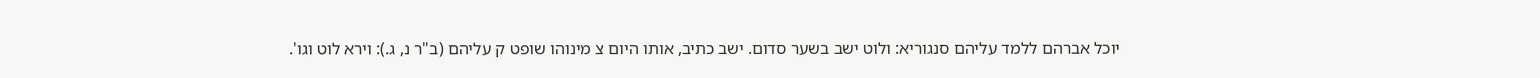יוכל אברהם ללמד עליהם סנגוריא: ולוט ישב בשער סדום. ישב כתיב, אותו היום צ מינוהו שופט ק עליהם (ב"ר נ, ג.): וירא לוט וגו'.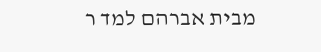מבית אברהם למד ר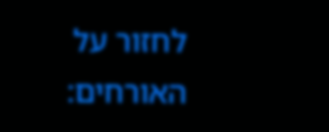לחזור על האורחים: